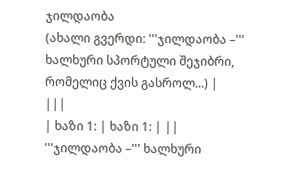ჯილდაობა
(ახალი გვერდი: '''ჯილდაობა –''' ხალხური სპორტული შეჯიბრი, რომელიც ქვის გასროლ...) |
|||
| ხაზი 1: | ხაზი 1: | ||
'''ჯილდაობა –''' ხალხური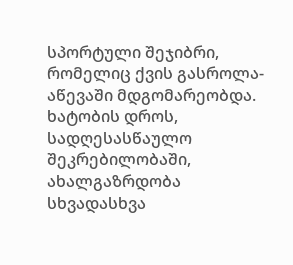სპორტული შეჯიბრი, რომელიც ქვის გასროლა-აწევაში მდგომარეობდა. ხატობის დროს, სადღესასწაულო შეკრებილობაში, ახალგაზრდობა სხვადასხვა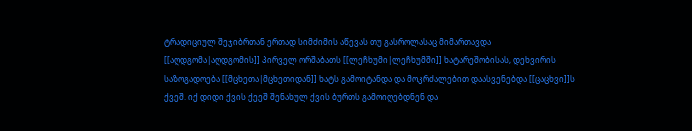ტრადიციულ შეჯიბრთან ერთად სიმძიმის აწევას თუ გასროლასაც მიმართავდა [[აღდგომა|აღდგომის]] პირველ ორშაბათს [[ლეჩხუმი|ლეჩხუმში]] ხატარეშობისას, დეხვირის საზოგადოება [[მცხეთა|მცხეთიდან]] ხატს გამოიტანდა და მოკრძალებით დაასვენებდა [[ცაცხვი]]ს ქვეშ. იქ დიდი ქვის ქეეშ შენახულ ქვის ბურთს გამოიღებდნენ და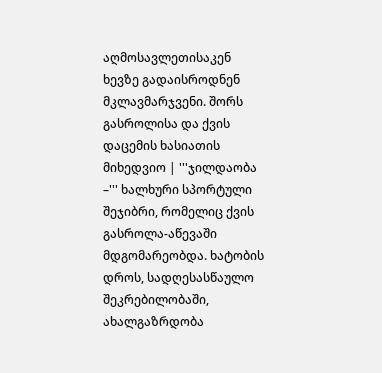აღმოსავლეთისაკენ ხევზე გადაისროდნენ მკლავმარჯვენი. შორს გასროლისა და ქვის დაცემის ხასიათის მიხედვიო | '''ჯილდაობა –''' ხალხური სპორტული შეჯიბრი, რომელიც ქვის გასროლა-აწევაში მდგომარეობდა. ხატობის დროს, სადღესასწაულო შეკრებილობაში, ახალგაზრდობა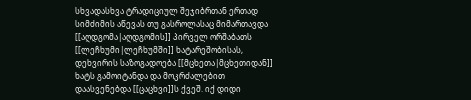სხვადასხვა ტრადიციულ შეჯიბრთან ერთად სიმძიმის აწევას თუ გასროლასაც მიმართავდა [[აღდგომა|აღდგომის]] პირველ ორშაბათს [[ლეჩხუმი|ლეჩხუმში]] ხატარეშობისას, დეხვირის საზოგადოება [[მცხეთა|მცხეთიდან]] ხატს გამოიტანდა და მოკრძალებით დაასვენებდა [[ცაცხვი]]ს ქვეშ. იქ დიდი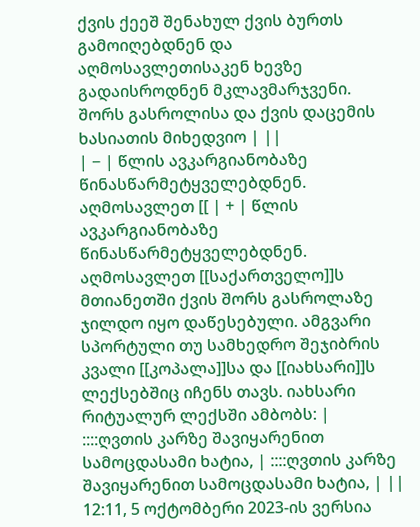ქვის ქეეშ შენახულ ქვის ბურთს გამოიღებდნენ და აღმოსავლეთისაკენ ხევზე გადაისროდნენ მკლავმარჯვენი. შორს გასროლისა და ქვის დაცემის ხასიათის მიხედვიო | ||
| − | წლის ავკარგიანობაზე წინასწარმეტყველებდნენ. აღმოსავლეთ [[ | + | წლის ავკარგიანობაზე წინასწარმეტყველებდნენ. აღმოსავლეთ [[საქართველო]]ს მთიანეთში ქვის შორს გასროლაზე ჯილდო იყო დაწესებული. ამგვარი სპორტული თუ სამხედრო შეჯიბრის კვალი [[კოპალა]]სა და [[იახსარი]]ს ლექსებშიც იჩენს თავს. იახსარი რიტუალურ ლექსში ამბობს: |
::::ღვთის კარზე შავიყარენით სამოცდასამი ხატია, | ::::ღვთის კარზე შავიყარენით სამოცდასამი ხატია, | ||
12:11, 5 ოქტომბერი 2023-ის ვერსია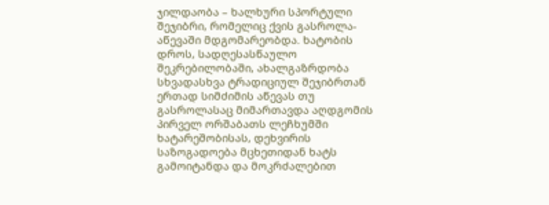ჯილდაობა – ხალხური სპორტული შეჯიბრი, რომელიც ქვის გასროლა-აწევაში მდგომარეობდა. ხატობის დროს, სადღესასწაულო შეკრებილობაში, ახალგაზრდობა სხვადასხვა ტრადიციულ შეჯიბრთან ერთად სიმძიმის აწევას თუ გასროლასაც მიმართავდა აღდგომის პირველ ორშაბათს ლეჩხუმში ხატარეშობისას, დეხვირის საზოგადოება მცხეთიდან ხატს გამოიტანდა და მოკრძალებით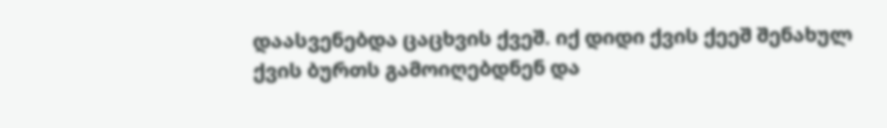დაასვენებდა ცაცხვის ქვეშ. იქ დიდი ქვის ქეეშ შენახულ ქვის ბურთს გამოიღებდნენ და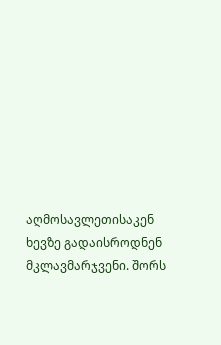აღმოსავლეთისაკენ ხევზე გადაისროდნენ მკლავმარჯვენი. შორს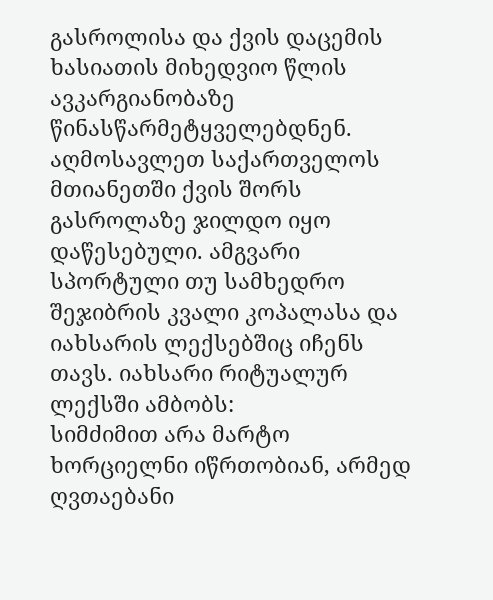გასროლისა და ქვის დაცემის ხასიათის მიხედვიო წლის ავკარგიანობაზე წინასწარმეტყველებდნენ. აღმოსავლეთ საქართველოს მთიანეთში ქვის შორს გასროლაზე ჯილდო იყო დაწესებული. ამგვარი სპორტული თუ სამხედრო შეჯიბრის კვალი კოპალასა და იახსარის ლექსებშიც იჩენს თავს. იახსარი რიტუალურ ლექსში ამბობს:
სიმძიმით არა მარტო ხორციელნი იწრთობიან, არმედ ღვთაებანი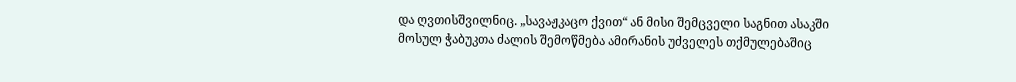და ღვთისშვილნიც. „სავაჟკაცო ქვით“ ან მისი შემცველი საგნით ასაკში მოსულ ჭაბუკთა ძალის შემოწმება ამირანის უძველეს თქმულებაშიც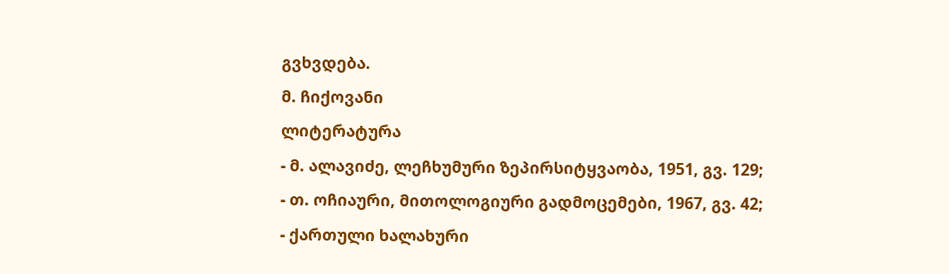გვხვდება.
მ. ჩიქოვანი
ლიტერატურა
- მ. ალავიძე, ლეჩხუმური ზეპირსიტყვაობა, 1951, გვ. 129;
- თ. ოჩიაური, მითოლოგიური გადმოცემები, 1967, გვ. 42;
- ქართული ხალახური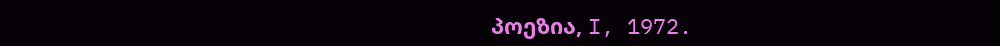პოეზია, I, 1972.